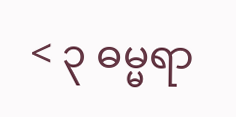< ၃ ဓမ္မရာ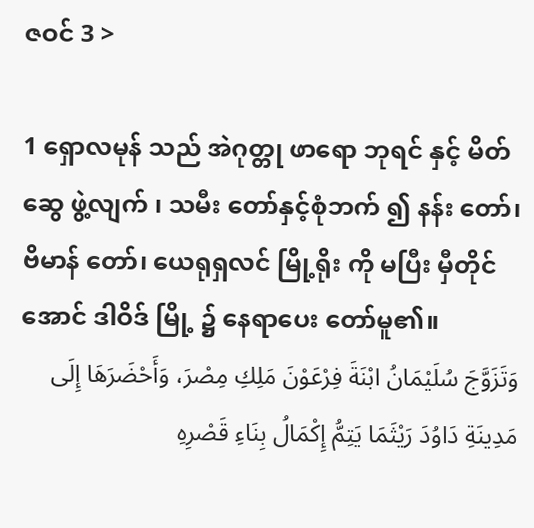ဇဝင် 3 >

1 ရှောလမုန် သည် အဲဂုတ္တု ဖာရော ဘုရင် နှင့် မိတ်ဆွေ ဖွဲ့လျက် ၊ သမီး တော်နှင့်စုံဘက် ၍ နန်း တော်၊ ဗိမာန် တော်၊ ယေရုရှလင် မြို့ရိုး ကို မပြီး မှီတိုင်အောင် ဒါဝိဒ် မြို့ ၌ နေရာပေး တော်မူ၏။
وَتَزَوَّجَ سُلَيْمَانُ ابْنَةَ فِرْعَوْنَ مَلِكِ مِصْرَ، وَأَحْضَرَهَا إِلَى مَدِينَةِ دَاوُدَ رَيْثَمَا يَتِمُّ إِكْمَالُ بِنَاءِ قَصْرِهِ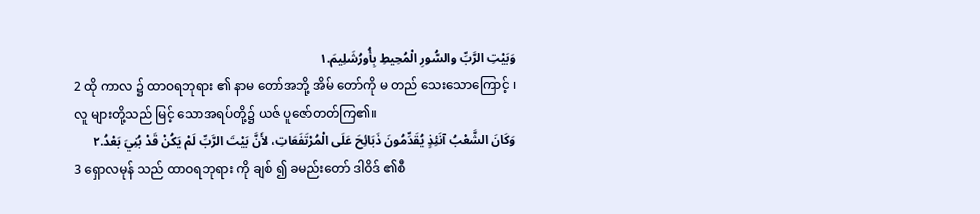وَبَيْتِ الرَّبِّ والسُّورِ الْمُحِيطِ بِأُورُشَلِيمَ.١
2 ထို ကာလ ၌ ထာဝရဘုရား ၏ နာမ တော်အဘို့ အိမ် တော်ကို မ တည် သေးသောကြောင့် ၊ လူ များတို့သည် မြင့် သောအရပ်တို့၌ ယဇ် ပူဇော်တတ်ကြ၏။
وَكَانَ الشَّعْبُ آنَئِذٍ يُقَدِّمُونَ ذَبَائِحَ عَلَى الْمُرْتَفَعَاتِ، لأَنَّ بَيْتَ الرَّبِّ لَمْ يَكُنْ قَدْ بُنِيَ بَعْدُ.٢
3 ရှောလမုန် သည် ထာဝရဘုရား ကို ချစ် ၍ ခမည်းတော် ဒါဝိဒ် ၏စီ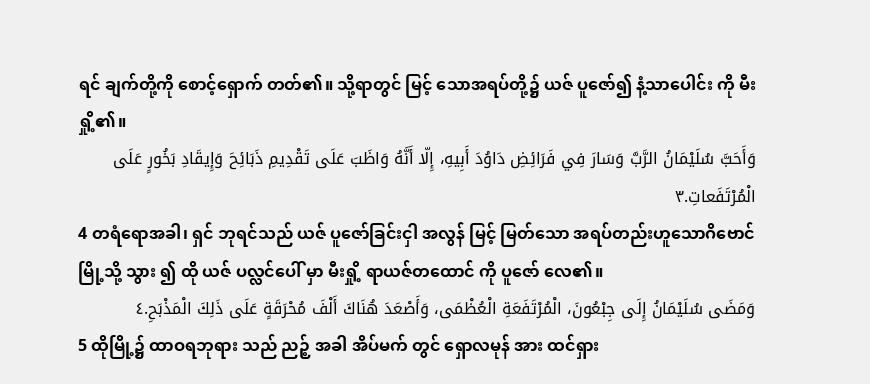ရင် ချက်တို့ကို စောင့်ရှောက် တတ်၏။ သို့ရာတွင် မြင့် သောအရပ်တို့၌ ယဇ် ပူဇော်၍ နံ့သာပေါင်း ကို မီးရှို့၏။
وَأَحَبَّ سُلَيْمَانُ الرَّبَّ وَسَارَ فِي فَرَائِضِ دَاوُدَ أَبِيهِ، إِلّا أَنَّهُ وَاظَبَ عَلَى تَقْدِيمِ ذَبَائِحَ وَإِيقَادِ بَخُورٍ عَلَى الْمُرْتَفَعاتِ.٣
4 တရံရောအခါ၊ ရှင် ဘုရင်သည် ယဇ် ပူဇော်ခြင်းငှါ အလွန် မြင့် မြတ်သော အရပ်တည်းဟူသောဂိဗောင် မြို့သို့ သွား ၍ ထို ယဇ် ပလ္လင်ပေါ် မှာ မီးရှို့ ရာယဇ်တထောင် ကို ပူဇော် လေ၏။
وَمَضَى سُلَيْمَانُ إِلَى جِبْعُونَ، الْمُرْتَفَعَةِ الْعُظْمَى، وَأَصْعَدَ هُنَاكَ أَلْفَ مُحْرَقَةٍ عَلَى ذَلِكَ الْمَذْبَحِ.٤
5 ထိုမြို့၌ ထာဝရဘုရား သည် ညဉ့် အခါ အိပ်မက် တွင် ရှောလမုန် အား ထင်ရှား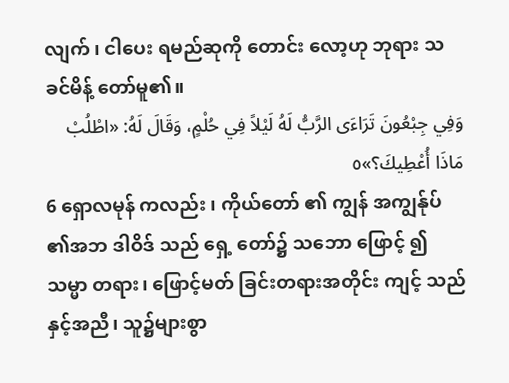လျက် ၊ ငါပေး ရမည်ဆုကို တောင်း လော့ဟု ဘုရား သခင်မိန့် တော်မူ၏။
وَفِي جِبْعُونَ تَرَاءَى الرَّبُّ لَهُ لَيْلاً فِي حُلْمٍ، وَقَالَ لَهُ: «اطْلُبْ مَاذَا أُعْطِيكَ؟»٥
6 ရှောလမုန် ကလည်း ၊ ကိုယ်တော် ၏ ကျွန် အကျွန်ုပ် ၏အဘ ဒါဝိဒ် သည် ရှေ့ တော်၌ သဘော ဖြောင့် ၍ သမ္မာ တရား၊ ဖြောင့်မတ် ခြင်းတရားအတိုင်း ကျင့် သည်နှင့်အညီ၊ သူ၌များစွာ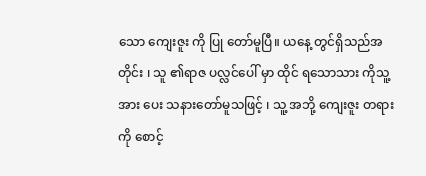သော ကျေးဇူး ကို ပြု တော်မူပြီ။ ယနေ့ တွင်ရှိသည်အတိုင်း ၊ သူ ၏ရာဇ ပလ္လင်ပေါ် မှာ ထိုင် ရသောသား ကိုသူ့ အား ပေး သနားတော်မူသဖြင့် ၊ သူ့ အဘို့ ကျေးဇူး တရားကို စောင့်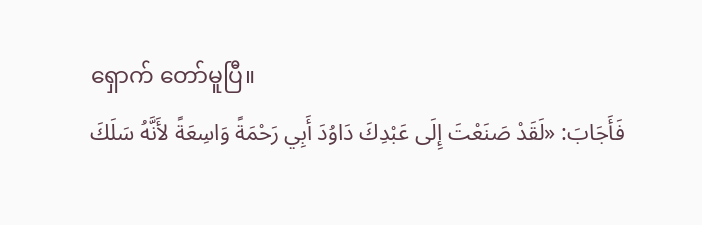ရှောက် တော်မူပြီ။
فَأَجَابَ: «لَقَدْ صَنَعْتَ إِلَى عَبْدِكَ دَاوُدَ أَبِي رَحْمَةً وَاسِعَةً لأَنَّهُ سَلَكَ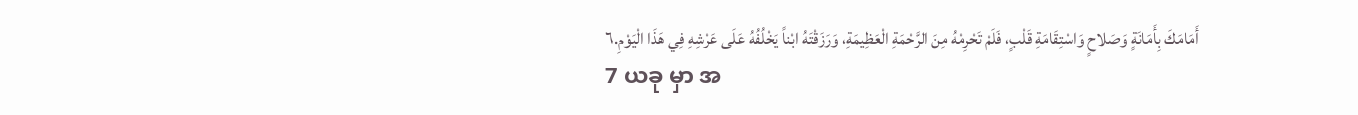أَمَامَكَ بِأَمَانَةٍ وَصَلاحٍ وَاسْتِقَامَةِ قَلْبٍ، فَلَمْ تَحْرِمْهُ مِنَ الرَّحْمَةِ الْعَظِيمَةِ، وَرَزَقْتَهُ ابْناً يَخْلُفُهُ عَلَى عَرْشِهِ فِي هَذَا الْيَوْمِ.٦
7 ယခု မှာ အ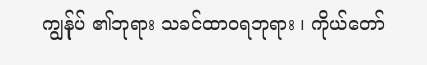ကျွန်ုပ် ၏ဘုရား သခင်ထာဝရဘုရား ၊ ကိုယ်တော်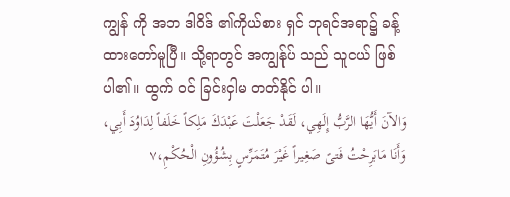ကျွန် ကို အဘ ဒါဝိဒ် ၏ကိုယ်စား ရှင် ဘုရင်အရာ၌ ခန့်ထားတော်မူပြီ။ သို့ရာတွင် အကျွန်ုပ် သည် သူငယ် ဖြစ်ပါ၏။ ထွက် ဝင် ခြင်းငှါမ တတ်နိုင် ပါ။
وَالآنَ أَيُّهَا الرَّبُّ إِلَهِي، لَقَدْ جَعَلْتَ عَبْدَكَ مَلِكاً خَلَفاً لِدَاوُدَ أَبِي، وَأَنَا مَابَرِحْتُ فَتىً صَغِيراً غَيْرَ مُتَمَرِّسٍ بِشُؤُونِ الْحُكْمِ،٧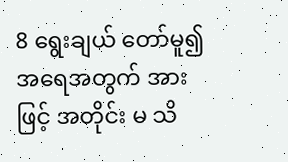8 ရွေးချယ် တော်မူ၍ အရေအတွက် အားဖြင့် အတိုင်း မ သိ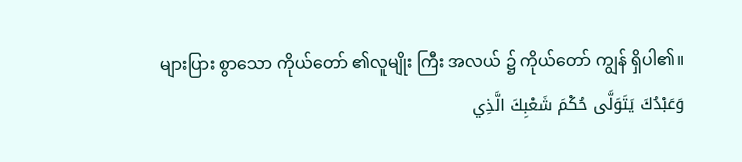များပြား စွာသော ကိုယ်တော် ၏လူမျိုး ကြီး အလယ် ၌ ကိုယ်တော် ကျွန် ရှိပါ၏။
وَعَبْدُكَ يَتَوَلَّى حُكْمَ شَعْبِكَ الَّذِي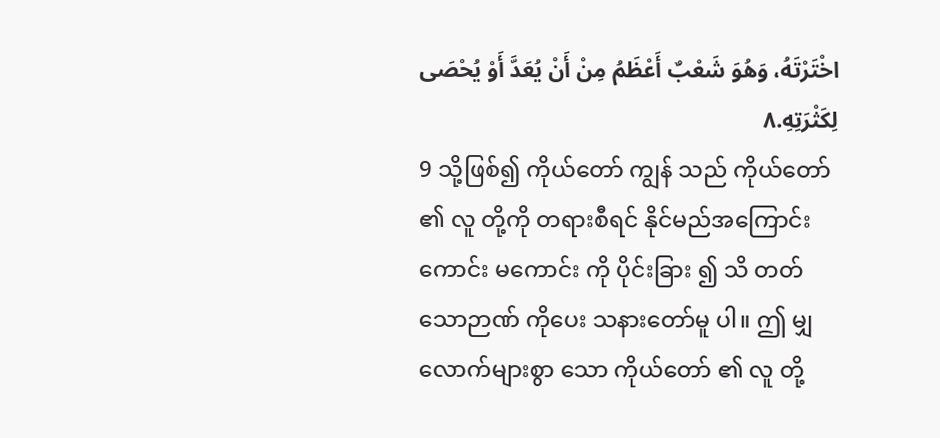اخْتَرْتَهُ، وَهُوَ شَعْبٌ أَعْظَمُ مِنْ أَنْ يُعَدَّ أَوْ يُحْصَى لِكَثْرَتِهِ.٨
9 သို့ဖြစ်၍ ကိုယ်တော် ကျွန် သည် ကိုယ်တော် ၏ လူ တို့ကို တရားစီရင် နိုင်မည်အကြောင်း ကောင်း မကောင်း ကို ပိုင်းခြား ၍ သိ တတ်သောဉာဏ် ကိုပေး သနားတော်မူ ပါ။ ဤ မျှလောက်များစွာ သော ကိုယ်တော် ၏ လူ တို့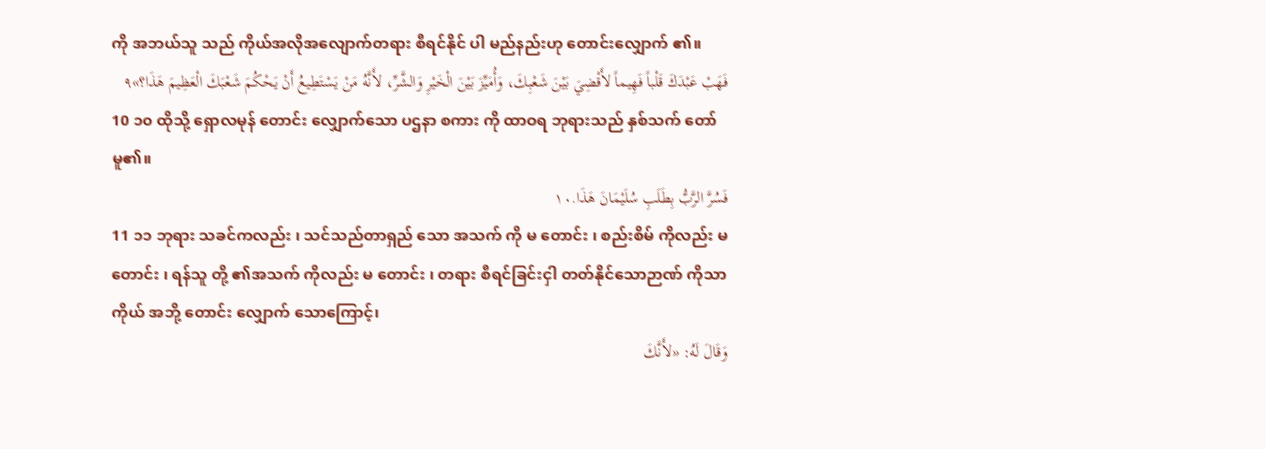ကို အဘယ်သူ သည် ကိုယ်အလိုအလျောက်တရား စီရင်နိုင် ပါ မည်နည်းဟု တောင်းလျှောက် ၏။
فَهَبْ عَبْدَكَ قَلْباً فَهِيماً لأَقْضِيَ بَيْنَ شَعْبِكَ، وَأُمَيِّزَ بَيْنَ الْخَيْرِ وَالشَّرِّ، لأَنَّهُ مَنْ يَسْتَطِيعُ أَنْ يَحْكُمَ شَعْبَكَ الْعَظِيمَ هَذَا؟»٩
10 ၁၀ ထိုသို့ ရှောလမုန် တောင်း လျှောက်သော ပဌနာ စကား ကို ထာဝရ ဘုရားသည် နှစ်သက် တော်မူ၏။
فَسُرَّ الرَّبُّ بِطَلَبِ سُلَيْمَانَ هَذَا.١٠
11 ၁၁ ဘုရား သခင်ကလည်း ၊ သင်သည်တာရှည် သော အသက် ကို မ တောင်း ၊ စည်းစိမ် ကိုလည်း မ တောင်း ၊ ရန်သူ တို့ ၏အသက် ကိုလည်း မ တောင်း ၊ တရား စီရင်ခြင်းငှါ တတ်နိုင်သောဉာဏ် ကိုသာ ကိုယ် အဘို့ တောင်း လျှောက် သောကြောင့်၊
وَقَالَ لَهُ: «لأَنَّكَ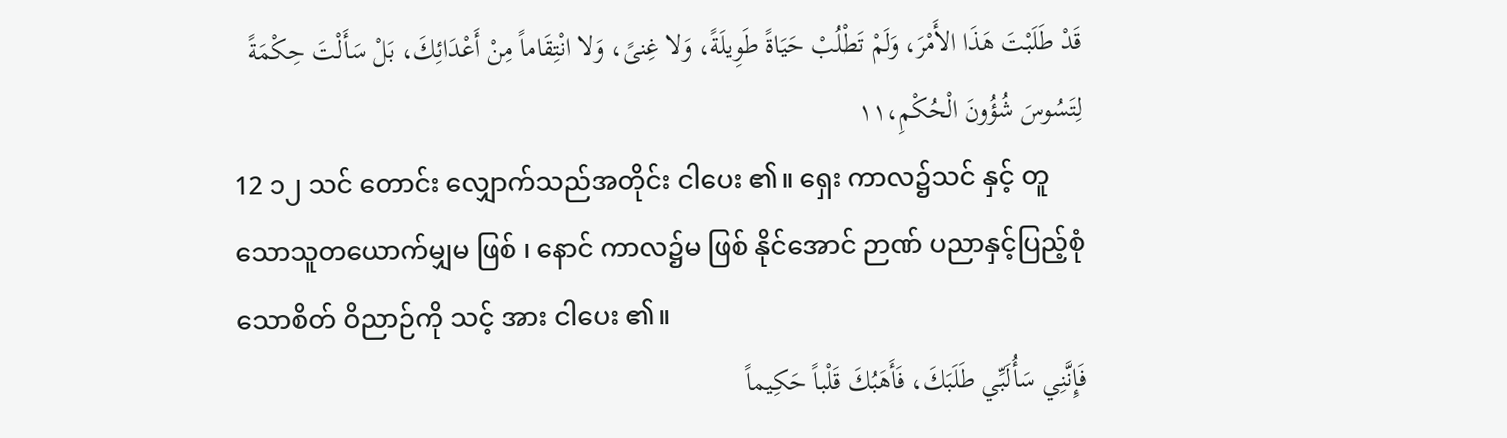قَدْ طَلَبْتَ هَذَا الأَمْرَ، وَلَمْ تَطْلُبْ حَيَاةً طَوِيلَةً، وَلا غِنىً، وَلا انْتِقَاماً مِنْ أَعْدَائِكَ، بَلْ سَأَلْتَ حِكْمَةً لِتَسُوسَ شُؤُونَ الْحُكْمِ،١١
12 ၁၂ သင် တောင်း လျှောက်သည်အတိုင်း ငါပေး ၏။ ရှေး ကာလ၌သင် နှင့် တူသောသူတယောက်မျှမ ဖြစ် ၊ နောင် ကာလ၌မ ဖြစ် နိုင်အောင် ဉာဏ် ပညာနှင့်ပြည့်စုံသောစိတ် ဝိညာဉ်ကို သင့် အား ငါပေး ၏။
فَإِنَّنِي سَأُلَبِّي طَلَبَكَ، فَأَهَبُكَ قَلْباً حَكِيماً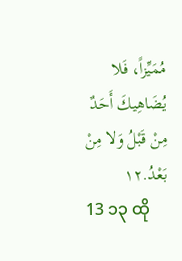مُمَيِّزاً، فَلا يُضَاهِيكَ أَحَدٌ مِنْ قَبْلُ وَلا مِنْ بَعْدُ.١٢
13 ၁၃ ထို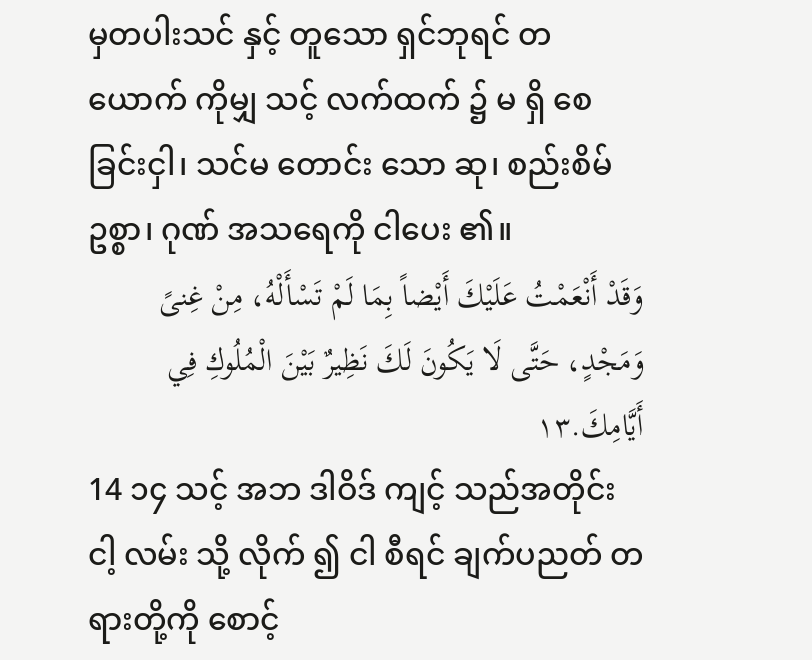မှတပါးသင် နှင့် တူသော ရှင်ဘုရင် တယောက် ကိုမျှ သင့် လက်ထက် ၌ မ ရှိ စေခြင်းငှါ၊ သင်မ တောင်း သော ဆု၊ စည်းစိမ် ဥစ္စာ၊ ဂုဏ် အသရေကို ငါပေး ၏။
وَقَدْ أَنْعَمْتُ عَلَيْكَ أَيْضاً بِمَا لَمْ تَسْأَلْهُ، مِنْ غِنىً وَمَجْدٍ، حَتَّى لَا يَكُونَ لَكَ نَظِيرٌ بَيْنَ الْمُلُوكِ فِي أَيَّامِكَ.١٣
14 ၁၄ သင့် အဘ ဒါဝိဒ် ကျင့် သည်အတိုင်း ငါ့ လမ်း သို့ လိုက် ၍ ငါ စီရင် ချက်ပညတ် တရားတို့ကို စောင့်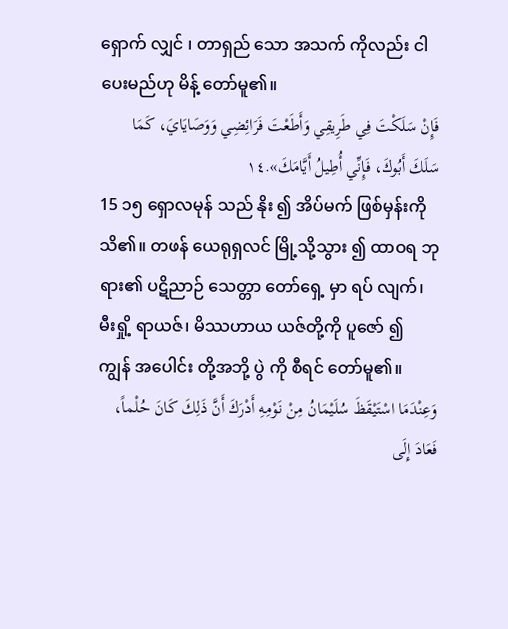ရှောက် လျှင် ၊ တာရှည် သော အသက် ကိုလည်း ငါပေးမည်ဟု မိန့် တော်မူ၏။
فَإِنْ سَلَكْتَ فِي طَرِيقِي وَأَطَعْتَ فَرَائِضِي وَوَصَايَايَ، كَمَا سَلَكَ أَبُوكَ، فَإِنِّي أُطِيلُ أَيَّامَكَ».١٤
15 ၁၅ ရှောလမုန် သည် နိုး ၍ အိပ်မက် ဖြစ်မှန်းကိုသိ၏။ တဖန် ယေရုရှလင် မြို့သို့သွား ၍ ထာဝရ ဘုရား၏ ပဋိညာဉ် သေတ္တာ တော်ရှေ့ မှာ ရပ် လျက်၊ မီးရှို့ ရာယဇ်၊ မိဿဟာယ ယဇ်တို့ကို ပူဇော် ၍ ကျွန် အပေါင်း တို့အဘို့ ပွဲ ကို စီရင် တော်မူ၏။
وَعِنْدَمَا اسْتَيْقَظَ سُلَيْمَانُ مِنْ نَوْمِهِ أَدْرَكَ أَنَّ ذَلِكَ كَانَ حُلْماً، فَعَادَ إِلَى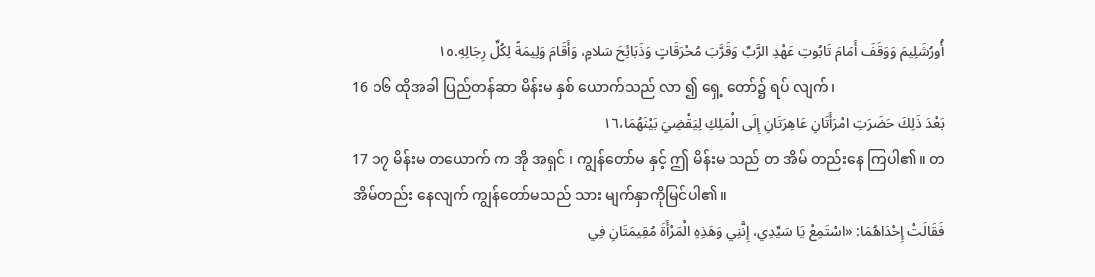أُورُشَلِيمَ وَوَقَفَ أَمَامَ تَابُوتِ عَهْدِ الرَّبِّ وَقَرَّبَ مُحْرَقَاتٍ وَذَبَائِحَ سَلامٍ، وَأَقَامَ وَلِيمَةً لِكُلِّ رِجَالِهِ.١٥
16 ၁၆ ထိုအခါ ပြည်တန်ဆာ မိန်းမ နှစ် ယောက်သည် လာ ၍ ရှေ့ တော်၌ ရပ် လျက်၊
بَعْدَ ذَلِكَ حَضَرَتِ امْرَأَتَانِ عَاهِرَتَانِ إِلَى الْمَلِكِ لِيَقْضِيَ بَيْنَهُمَا،١٦
17 ၁၇ မိန်းမ တယောက် က အို အရှင် ၊ ကျွန်တော်မ နှင့် ဤ မိန်းမ သည် တ အိမ် တည်းနေ ကြပါ၏။ တအိမ်တည်း နေလျက် ကျွန်တော်မသည် သား မျက်နှာကိုမြင်ပါ၏။
فَقَالَتْ إِحْدَاهُمَا: «اسْتَمِعْ يَا سَيِّدِي، إِنَّنِي وَهَذِهِ الْمَرْأَةَ مُقِيمَتَانِ فِي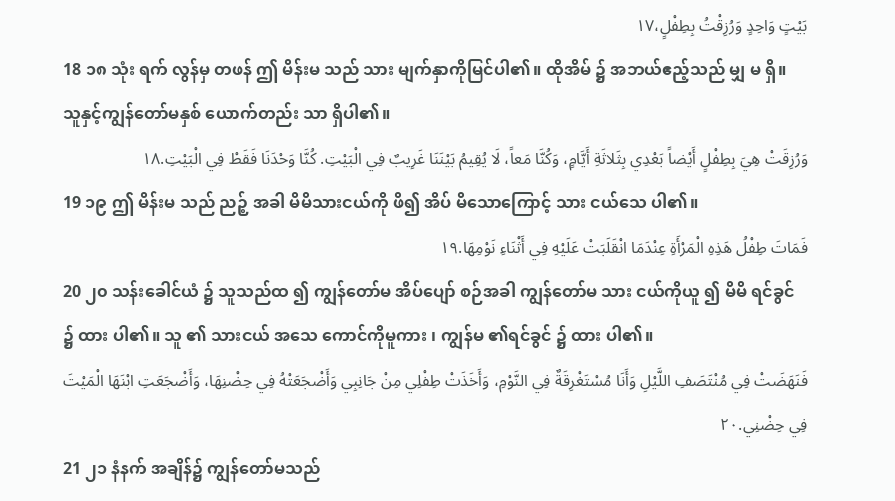بَيْتٍ وَاحِدٍ وَرُزِقْتُ بِطِفْلٍ،١٧
18 ၁၈ သုံး ရက် လွန်မှ တဖန် ဤ မိန်းမ သည် သား မျက်နှာကိုမြင်ပါ၏။ ထိုအိမ် ၌ အဘယ်ဧည့်သည် မျှ မ ရှိ။ သူနှင့်ကျွန်တော်မနှစ် ယောက်တည်း သာ ရှိပါ၏။
وَرُزِقَتْ هِيَ بِطِفْلٍ أَيْضاً بَعْدِي بِثَلاثَةِ أَيَّامٍ، وَكُنَّا مَعاً، لَا يُقِيمُ بَيْنَنَا غَرِيبٌ فِي الْبَيْتِ. كُنَّا وَحْدَنَا فَقَطْ فِي الْبَيْتِ.١٨
19 ၁၉ ဤ မိန်းမ သည် ညဉ့် အခါ မိမိသားငယ်ကို ဖိ၍ အိပ် မိသောကြောင့် သား ငယ်သေ ပါ၏။
فَمَاتَ طِفْلُ هَذِهِ الْمَرْأَةِ عِنْدَمَا انْقَلَبَتْ عَلَيْهِ فِي أَثْنَاءِ نَوْمِهَا.١٩
20 ၂၀ သန်းခေါင်ယံ ၌ သူသည်ထ ၍ ကျွန်တော်မ အိပ်ပျော် စဉ်အခါ ကျွန်တော်မ သား ငယ်ကိုယူ ၍ မိမိ ရင်ခွင် ၌ ထား ပါ၏။ သူ ၏ သားငယ် အသေ ကောင်ကိုမူကား ၊ ကျွန်မ ၏ရင်ခွင် ၌ ထား ပါ၏။
فَنَهَضَتْ فِي مُنْتَصَفِ اللَّيْلِ وَأَنَا مُسْتَغْرِقَةٌ فِي النَّوْمِ، وَأَخَذَتْ طِفْلِي مِنْ جَانِبِي وَأَضْجَعَتْهُ فِي حِضْنِهَا، وَأَضْجَعَتِ ابْنَهَا الْمَيْتَ فِي حِضْنِي.٢٠
21 ၂၁ နံနက် အချိန်၌ ကျွန်တော်မသည်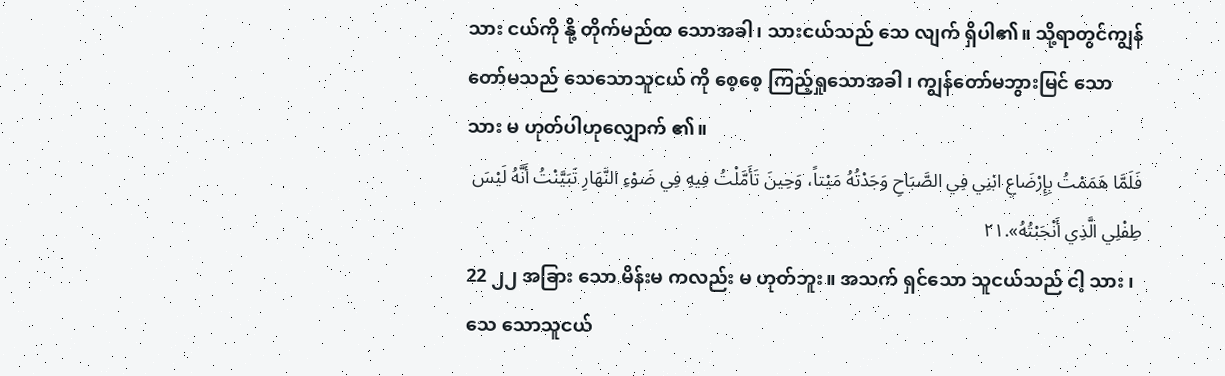သား ငယ်ကို နို့ တိုက်မည်ထ သောအခါ၊ သားငယ်သည် သေ လျက် ရှိပါ၏။ သို့ရာတွင်ကျွန်တော်မသည် သေသောသူငယ် ကို စေ့စေ့ ကြည့်ရှုသောအခါ ၊ ကျွန်တော်မဘွားမြင် သော သား မ ဟုတ်ပါဟုလျှောက် ၏။
فَلَمَّا هَمَمْتُ بِإِرْضَاعِ ابْنِي فِي الصَّبَاحِ وَجَدْتُهُ مَيْتاً، وَحِينَ تَأَمَّلْتُ فِيهِ فِي ضَوْءِ النَّهَارِ تَبَيَّنْتُ أَنَّهُ لَيْسَ طِفْلِي الَّذِي أَنْجَبْتُهُ».٢١
22 ၂၂ အခြား သော မိန်းမ ကလည်း မ ဟုတ်ဘူး။ အသက် ရှင်သော သူငယ်သည် ငါ့ သား ၊ သေ သောသူငယ်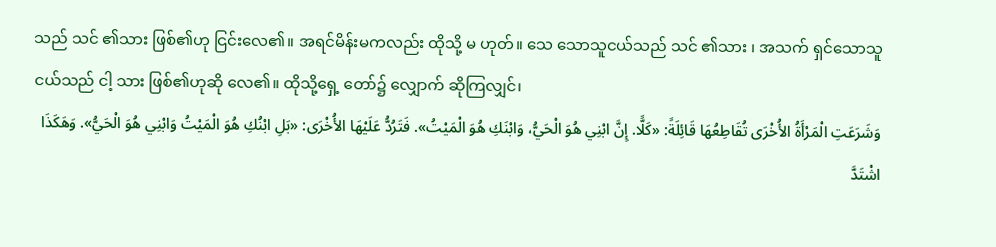သည် သင် ၏သား ဖြစ်၏ဟု ငြင်းလေ၏။ အရင်မိန်းမကလည်း ထိုသို့ မ ဟုတ်။ သေ သောသူငယ်သည် သင် ၏သား ၊ အသက် ရှင်သောသူငယ်သည် ငါ့ သား ဖြစ်၏ဟုဆို လေ၏။ ထိုသို့ရှေ့ တော်၌ လျှောက် ဆိုကြလျှင်၊
وَشَرَعَتِ الْمَرْأَةُ الأُخْرَى تُقَاطِعُهَا قَائِلَةً: «كَلًّا. إِنَّ ابْنِي هُوَ الْحَيُّ، وَابْنَكِ هُوَ الْمَيْتُ». فَتَرُدُّ عَلَيْهَا الأُخْرَى: «بَلِ ابْنُكِ هُوَ الْمَيْتُ وَابْنِي هُوَ الْحَيُّ». وَهَكَذَا اشْتَدَّ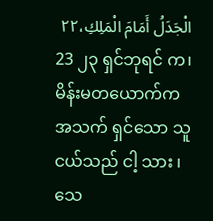الْجَدَلُ أَمَامَ الْمَلِكِ،٢٢
23 ၂၃ ရှင်ဘုရင် က၊ မိန်းမတယောက်က အသက် ရှင်သော သူငယ်သည် ငါ့ သား ၊ သေ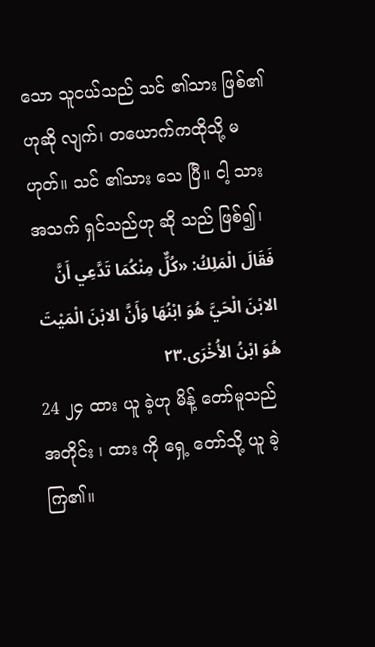သော သူငယ်သည် သင် ၏သား ဖြစ်၏ဟုဆို လျက်၊ တယောက်ကထိုသို့ မ ဟုတ်။ သင် ၏သား သေ ပြီ။ ငါ့ သား အသက် ရှင်သည်ဟု ဆို သည် ဖြစ်၍၊
فَقَالَ الْمَلِكُ: «كُلٌّ مِنْكُمَا تَدَّعِي أَنَّ الابْنَ الْحَيَّ هُوَ ابْنُهَا وَأَنَّ الابْنَ الْمَيْتَ هُوَ ابْنُ الأُخْرَى.٢٣
24 ၂၄ ထား ယူ ခဲ့ဟု မိန့် တော်မူသည်အတိုင်း ၊ ထား ကို ရှေ့ တော်သို့ ယူ ခဲ့ကြ၏။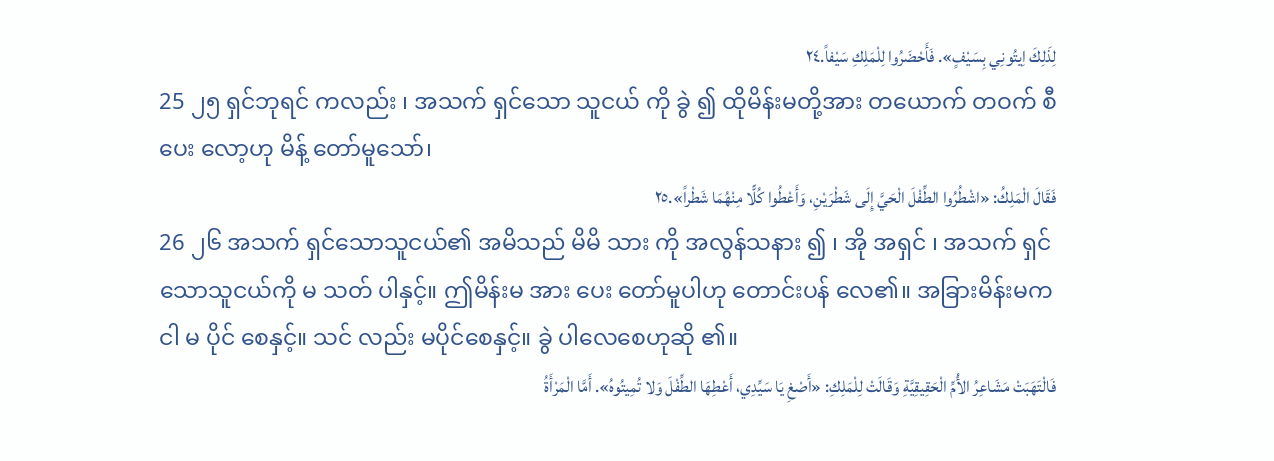لِذَلِكَ اِيتُونِي بِسَيْفٍ». فَأَحْضَرُوا لِلْمَلِكِ سَيْفاً.٢٤
25 ၂၅ ရှင်ဘုရင် ကလည်း ၊ အသက် ရှင်သော သူငယ် ကို ခွဲ ၍ ထိုမိန်းမတို့အား တယောက် တဝက် စီပေး လော့ဟု မိန့် တော်မူသော်၊
فَقَالَ الْمَلِكُ: «اشْطُرُوا الطِّفْلَ الْحَيَّ إِلَى شَطْرَيْنِ، وَأَعْطُوا كُلًّا مِنْهُمَا شَطْراً».٢٥
26 ၂၆ အသက် ရှင်သောသူငယ်၏ အမိသည် မိမိ သား ကို အလွန်သနား ၍ ၊ အို အရှင် ၊ အသက် ရှင်သောသူငယ်ကို မ သတ် ပါနှင့်။ ဤမိန်းမ အား ပေး တော်မူပါဟု တောင်းပန် လေ၏။ အခြားမိန်းမက ငါ မ ပိုင် စေနှင့်။ သင် လည်း မပိုင်စေနှင့်။ ခွဲ ပါလေစေဟုဆို ၏။
فَالْتَهَبَتْ مَشَاعِرُ الأُمِّ الْحَقِيقِيَّةِ وَقَالَتْ لِلْمَلِكِ: «أَصْغِ يَا سَيِّدِي، أَعْطِهَا الطِّفْلَ وَلا تُمِيتُوهُ». أَمَّا الْمَرْأَةُ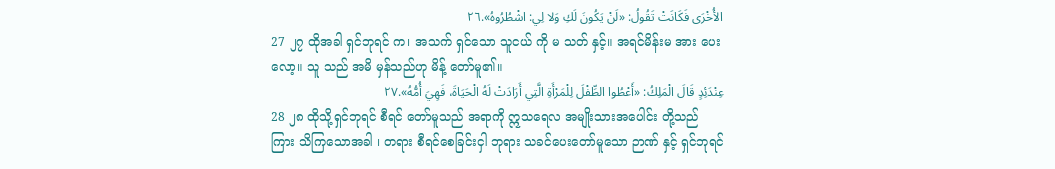الأُخْرَى فَكَانَتْ تَقُولُ: «لَنْ يَكُونَ لَكِ وَلا لِي: اشْطُرُوهُ».٢٦
27 ၂၇ ထိုအခါ ရှင်ဘုရင် က၊ အသက် ရှင်သော သူငယ် ကို မ သတ် နှင့်။ အရင်မိန်းမ အား ပေး လော့။ သူ သည် အမိ မှန်သည်ဟု မိန့် တော်မူ၏။
عِنْدَئِدٍ قَالَ الْمَلِكُ: «أَعْطُوا الطِّفْلَ لِلْمَرْأَةِ الَّتِي أَرَادَتْ لَهُ الْحَيَاةَ، فَهِيَ أُمُّهُ».٢٧
28 ၂၈ ထိုသို့ရှင်ဘုရင် စီရင် တော်မူသည် အရာကို ဣသရေလ အမျိုးသားအပေါင်း တို့သည် ကြား သိကြသောအခါ ၊ တရား စီရင်စေခြင်းငှါ ဘုရား သခင်ပေးတော်မူသော ဉာဏ် နှင့် ရှင်ဘုရင်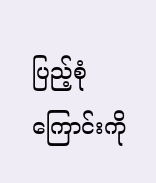ပြည့်စုံကြောင်းကို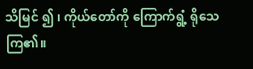သိမြင် ၍ ၊ ကိုယ်တော်ကို ကြောက်ရွံ့ ရိုသေကြ၏။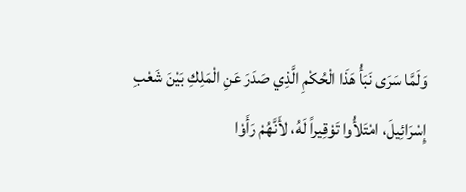وَلَمَّا سَرَى نَبَأُ هَذَا الْحُكْمِ الَّذِي صَدَرَ عَنِ الْمَلِكِ بَيْنَ شَعْبِ إِسْرَائِيلَ، امْتَلأُوا تَوْقِيراً لَهُ، لأَنَّهُمْ رَأَوْا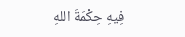فِيهِ حِكْمَةَ اللهِ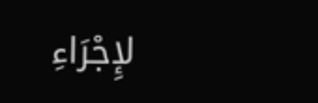لإِجْرَاءِ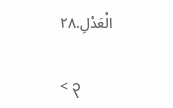الْعَدْلِ.٢٨

< ၃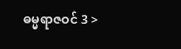ဓမ္မရာဇဝင် 3 >